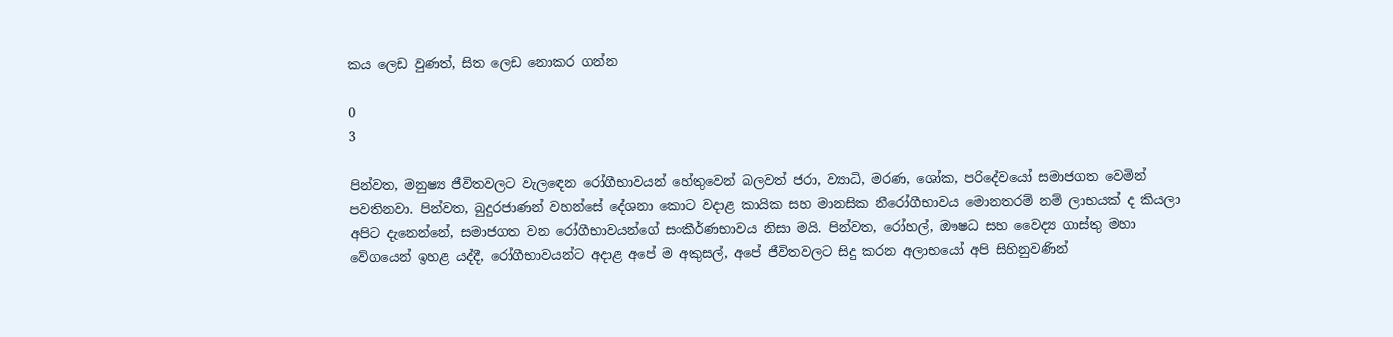කය ලෙඩ වුණත්, සිත ලෙඩ නොකර ගන්න

0
3

පින්වත, මනුෂ්‍ය ජීවිතවලට වැලඳෙන රෝගීභාවයන් හේතුවෙන් බලවත් ජරා, ව්‍යාධි, මරණ, ශෝක, පරිදේවයෝ සමාජගත වෙමින් පවතිනවා. පින්වත, බුදුරජාණන් වහන්සේ දේශනා කොට වදාළ කායික සහ මානසික නීරෝගීභාවය මොනතරම් නම් ලාභයක් ද කියලා අපිට දැනෙන්නේ, සමාජගත වන රෝගීභාවයන්ගේ සංකීර්ණභාවය නිසා මයි. පින්වත, රෝහල්, ඖෂධ සහ වෛද්‍ය ගාස්තු මහා වේගයෙන් ඉහළ යද්දී, රෝගීභාවයන්ට අදාළ අපේ ම අකුසල්, අපේ ජීවිතවලට සිදු කරන අලාභයෝ අපි සිහිනුවණින්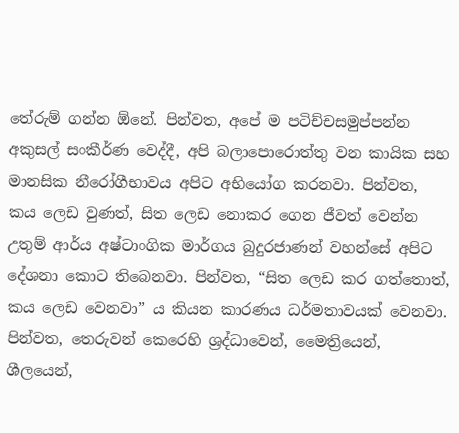තේරුම් ගන්න ඕනේ. පින්වත, අපේ ම පටිච්චසමුප්පන්න අකුසල් සංකීර්ණ වෙද්දී, අපි බලාපොරොත්තු වන කායික සහ මානසික නීරෝගීභාවය අපිට අභියෝග කරනවා. පින්වත, කය ලෙඩ වුණත්, සිත ලෙඩ නොකර ගෙන ජීවත් වෙන්න උතුම් ආර්ය අෂ්ටාංගික මාර්ගය බුදුරජාණන් වහන්සේ අපිට දේශනා කොට තිබෙනවා. පින්වත, “සිත ලෙඩ කර ගත්තොත්, කය ලෙඩ වෙනවා” ය කියන කාරණය ධර්මතාවයක් වෙනවා. පින්වත, තෙරුවන් කෙරෙහි ශ්‍රද්ධාවෙන්, මෛත්‍රියෙන්, ශීලයෙන්,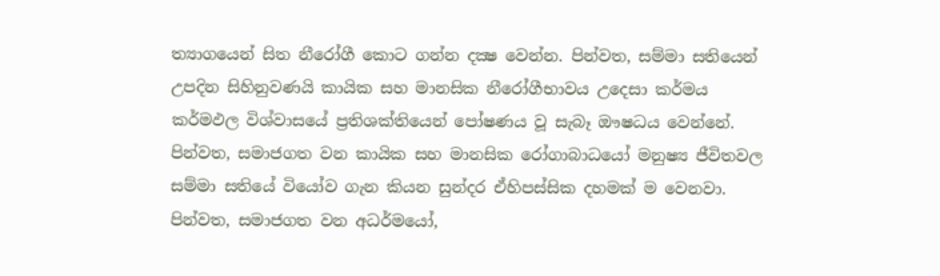ත්‍යාගයෙන් සිත නීරෝගී කොට ගන්න දක්‍ෂ වෙන්න. පින්වත, සම්මා සතියෙන් උපදින සිහිනුවණයි කායික සහ මානසික නීරෝගීභාවය උදෙසා කර්මය කර්මඵල විශ්වාසයේ ප්‍රතිශක්තියෙන් පෝෂණය වූ සැබෑ ඖෂධය වෙන්නේ. පින්වත, සමාජගත වන කායික සහ මානසික රෝගාබාධයෝ මනුෂ්‍ය ජීවිතවල සම්මා සතියේ වියෝව ගැන කියන සුන්දර ඒහිපස්සික දහමක් ම වෙනවා. පින්වත, සමාජගත වන අධර්මයෝ,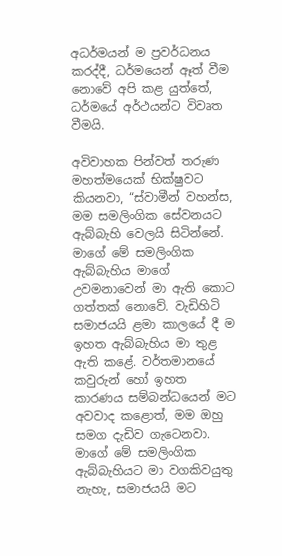අධර්මයන් ම ප්‍රවර්ධනය කරද්දී, ධර්මයෙන් ඈත් වීම නොවේ අපි කළ යුත්තේ, ධර්මයේ අර්ථයන්ට විවෘත වීමයි.

අවිවාහක පින්වත් තරුණ මහත්මයෙක් භික්ෂුවට කියනවා, “ස්වාමීන් වහන්ස, මම සමලිංගික සේවනයට ඇබ්බැහි වෙලයි සිටින්නේ. මාගේ මේ සමලිංගික ඇබ්බැහිය මාගේ උවමනාවෙන් මා ඇති කොට ගත්තක් නොවේ. වැඩිහිටි සමාජයයි ළමා කාලයේ දී ම ඉහත ඇබ්බැහිය මා තුළ ඇති කළේ. වර්තමානයේ කවුරුන් හෝ ඉහත කාරණය සම්බන්ධයෙන් මට අවවාද කළොත්, මම ඔහු සමග දැඩිව ගැටෙනවා. මාගේ මේ සමලිංගික ඇබ්බැහියට මා වගකිවයුතු නැහැ, සමාජයයි මට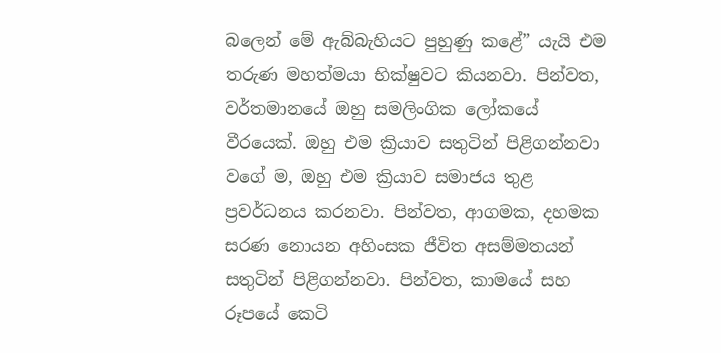බලෙන් මේ ඇබ්බැහියට පුහුණු කළේ” යැයි එම තරුණ මහත්මයා භික්ෂුවට කියනවා. පින්වත, වර්තමානයේ ඔහු සමලිංගික ලෝකයේ වීරයෙක්. ඔහු එම ක්‍රියාව සතුටින් පිළිගන්නවා වගේ ම, ඔහු එම ක්‍රියාව සමාජය තුළ ප්‍රවර්ධනය කරනවා. පින්වත, ආගමක, දහමක සරණ නොයන අහිංසක ජීවිත අසම්මතයන් සතුටින් පිළිගන්නවා. පින්වත, කාමයේ සහ රූපයේ කෙටි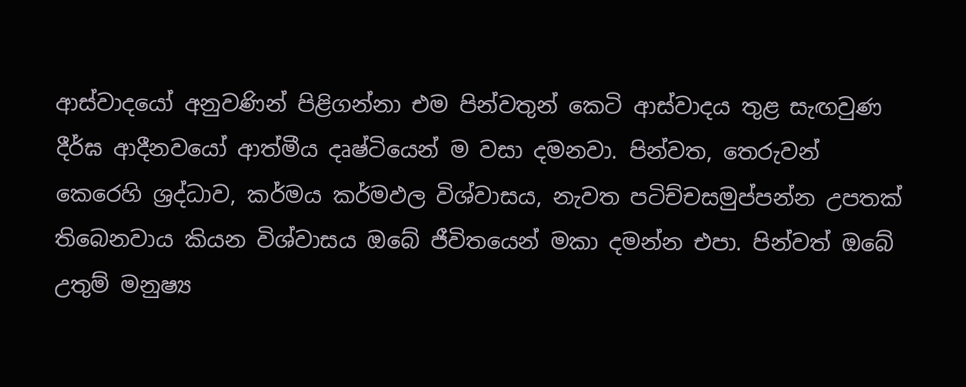ආස්වාදයෝ අනුවණින් පිළිගන්නා එම පින්වතුන් කෙටි ආස්වාදය තුළ සැඟවුණ දීර්ඝ ආදීනවයෝ ආත්මීය දෘෂ්ටියෙන් ම වසා දමනවා. පින්වත, තෙරුවන් කෙරෙහි ශ්‍රද්ධාව, කර්මය කර්මඵල විශ්වාසය, නැවත පටිච්චසමුප්පන්න උපතක් තිබෙනවාය කියන විශ්වාසය ඔබේ ජීවිතයෙන් මකා දමන්න එපා. පින්වත් ඔබේ උතුම් මනුෂ්‍ය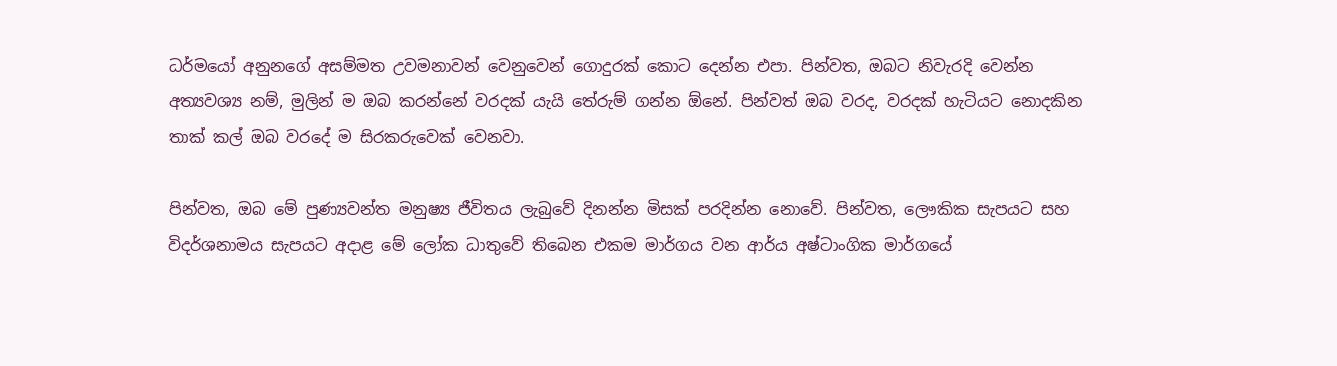ධර්මයෝ අනුනගේ අසම්මත උවමනාවන් වෙනුවෙන් ගොදුරක් කොට දෙන්න එපා. පින්වත, ඔබට නිවැරදි වෙන්න අත්‍යවශ්‍ය නම්, මුලින් ම ඔබ කරන්නේ වරදක් යැයි තේරුම් ගන්න ඕනේ. පින්වත් ඔබ වරද, වරදක් හැටියට නොදකින තාක් කල් ඔබ වරදේ ම සිරකරුවෙක් වෙනවා.

පින්වත, ඔබ මේ පුණ්‍යවන්ත මනුෂ්‍ය ජීවිතය ලැබුවේ දිනන්න මිසක් පරදින්න නොවේ. පින්වත, ලෞකික සැපයට සහ විදර්ශනාමය සැපයට අදාළ මේ ලෝක ධාතුවේ තිබෙන එකම මාර්ගය වන ආර්ය අෂ්ටාංගික මාර්ගයේ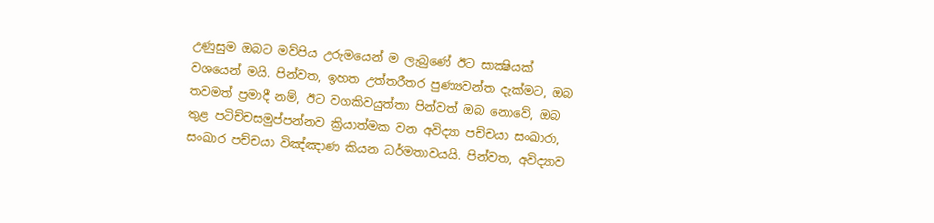උණුසුම ඔබට මව්පිය උරුමයෙන් ම ලැබුණේ ඊට සාක්‍ෂියක් වශයෙන් මයි. පින්වත, ඉහත උත්තරීතර පුණ්‍යවන්ත දැක්මට, ඔබ තවමත් ප්‍රමාදී නම්, ඊට වගකිවයුත්තා පින්වත් ඔබ නොවේ, ඔබ තුළ පටිච්චසමුප්පන්නව ක්‍රියාත්මක වන අවිද්‍යා පච්චයා සංඛාරා, සංඛාර පච්චයා විඤ්ඤාණ කියන ධර්මතාවයයි. පින්වත, අවිද්‍යාව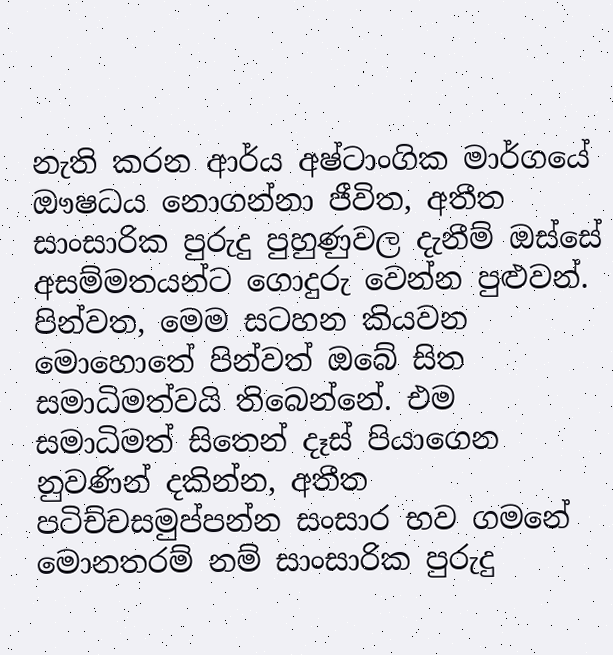නැති කරන ආර්ය අෂ්ටාංගික මාර්ගයේ ඖෂධය නොගන්නා ජීවිත, අතීත සාංසාරික පුරුදු පුහුණුවල දැනීම් ඔස්සේ අසම්මතයන්ට ගොදුරු වෙන්න පුළුවන්. පින්වත, මෙම සටහන කියවන මොහොතේ පින්වත් ඔබේ සිත සමාධිමත්වයි තිබෙන්නේ. එම සමාධිමත් සිතෙන් දෑස් පියාගෙන නුවණින් දකින්න, අතීත පටිච්චසමුප්පන්න සංසාර භව ගමනේ මොනතරම් නම් සාංසාරික පුරුදු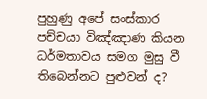පුහුණු අපේ සංස්කාර පච්චයා විඤ්ඤාණ කියන ධර්මතාවය සමග මුසු වී තිබෙන්නට පුළුවන් ද?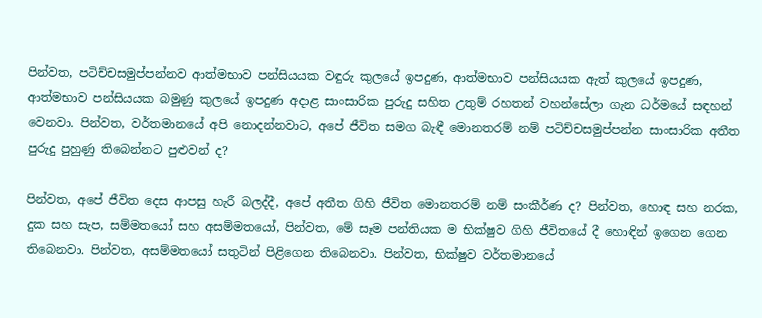පින්වත, පටිච්චසමුප්පන්නව ආත්මභාව පන්සියයක වඳුරු කුලයේ ඉපදුණ, ආත්මභාව පන්සියයක ඇත් කුලයේ ඉපදුණ, ආත්මභාව පන්සියයක බමුණු කුලයේ ඉපදුණ අදාළ සාංසාරික පුරුදු සහිත උතුම් රහතන් වහන්සේලා ගැන ධර්මයේ සඳහන් වෙනවා. පින්වත, වර්තමානයේ අපි නොදන්නවාට, අපේ ජීවිත සමග බැඳී මොනතරම් නම් පටිච්චසමුප්පන්න සාංසාරික අතීත පුරුදු පුහුණු තිබෙන්නට පුළුවන් ද?

පින්වත, අපේ ජීවිත දෙස ආපසු හැරී බලද්දී, අපේ අතීත ගිහි ජීවිත මොනතරම් නම් සංකීර්ණ ද? පින්වත, හොඳ සහ නරක, දුක සහ සැප, සම්මතයෝ සහ අසම්මතයෝ, පින්වත, මේ සෑම පන්තියක ම භික්ෂුව ගිහි ජීවිතයේ දී හොඳින් ඉගෙන ගෙන තිබෙනවා. පින්වත, අසම්මතයෝ සතුටින් පිළිගෙන තිබෙනවා. පින්වත, භික්ෂුව වර්තමානයේ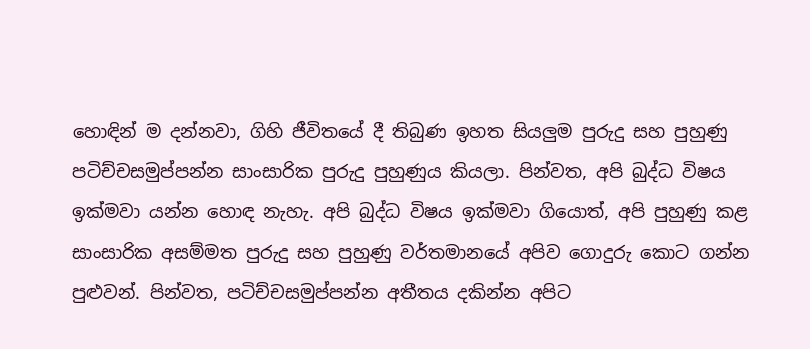හොඳින් ම දන්නවා, ගිහි ජීවිතයේ දී තිබුණ ඉහත සියලුම පුරුදු සහ පුහුණු පටිච්චසමුප්පන්න සාංසාරික පුරුදු පුහුණුය කියලා. පින්වත, අපි බුද්ධ විෂය ඉක්මවා යන්න හොඳ නැහැ. අපි බුද්ධ විෂය ඉක්මවා ගියොත්, අපි පුහුණු කළ සාංසාරික අසම්මත පුරුදු සහ පුහුණු වර්තමානයේ අපිව ගොදුරු කොට ගන්න පුළුවන්. පින්වත, පටිච්චසමුප්පන්න අතීතය දකින්න අපිට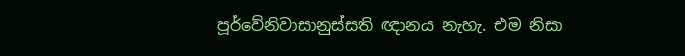පූර්වේනිවාසානුස්සති ඥානය නැහැ. එම නිසා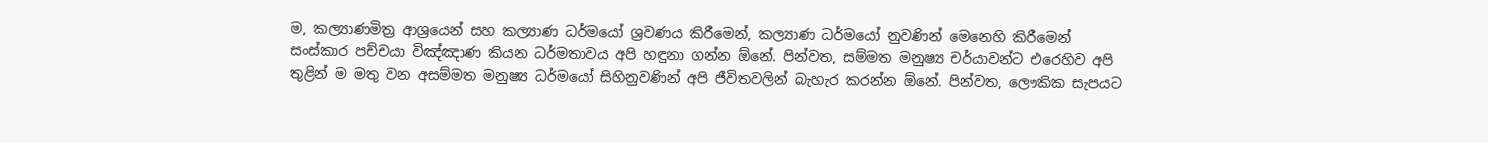ම, කල්‍යාණමිත්‍ර ආශ්‍රයෙන් සහ කල්‍යාණ ධර්මයෝ ශ්‍රවණය කිරීමෙන්, කල්‍යාණ ධර්මයෝ නුවණින් මෙනෙහි කිරීමෙන් සංස්කාර පච්චයා විඤ්ඤාණ කියන ධර්මතාවය අපි හඳුනා ගන්න ඕනේ. පින්වත, සම්මත මනුෂ්‍ය චර්යාවන්ට එරෙහිව අපි තුළින් ම මතු වන අසම්මත මනුෂ්‍ය ධර්මයෝ සිහිනුවණින් අපි ජීවිතවලින් බැහැර කරන්න ඕනේ. පින්වත, ලෞකික සැපයට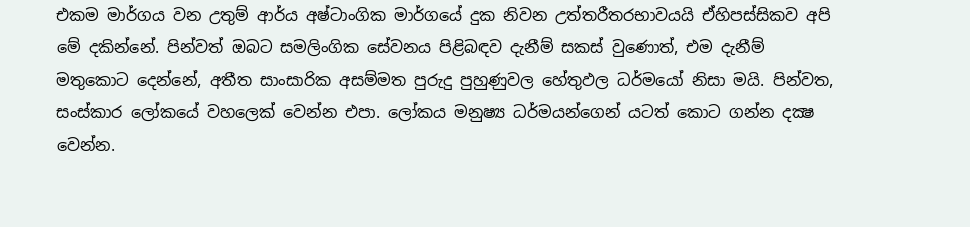එකම මාර්ගය වන උතුම් ආර්ය අෂ්ටාංගික මාර්ගයේ දුක නිවන උත්තරීතරභාවයයි ඒහිපස්සිකව අපි මේ දකින්නේ. පින්වත් ඔබට සමලිංගික සේවනය පිළිබඳව දැනීම් සකස් වුණොත්, එම දැනීම් මතුකොට දෙන්නේ, අතීත සාංසාරික අසම්මත පුරුදු පුහුණුවල හේතුඵල ධර්මයෝ නිසා මයි. පින්වත, සංස්කාර ලෝකයේ වහලෙක් වෙන්න එපා. ලෝකය මනුෂ්‍ය ධර්මයන්ගෙන් යටත් කොට ගන්න දක්‍ෂ වෙන්න.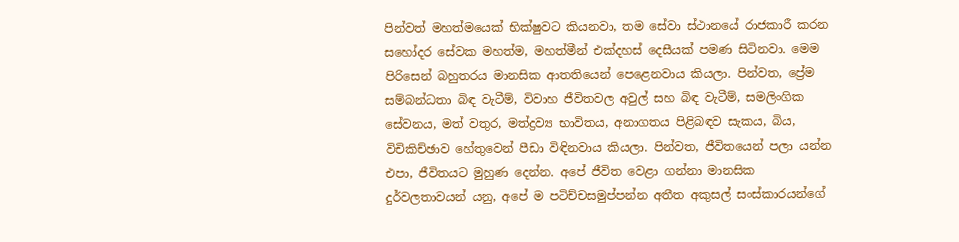පින්වත් මහත්මයෙක් භික්ෂුවට කියනවා, තම සේවා ස්ථානයේ රාජකාරී කරන සහෝදර සේවක මහත්ම, මහත්මීන් එක්දහස් දෙසීයක් පමණ සිටිනවා. මෙම පිරිසෙන් බහුතරය මානසික ආතතියෙන් පෙළෙනවාය කියලා. පින්වත, ප්‍රේම සම්බන්ධතා බිඳ වැටීම්, විවාහ ජීවිතවල අවුල් සහ බිඳ වැටීම්, සමලිංගික සේවනය, මත් වතුර, මත්ද්‍රව්‍ය භාවිතය, අනාගතය පිළිබඳව සැකය, බිය, විචිකිච්ඡාව හේතුවෙන් පීඩා විඳිනවාය කියලා. පින්වත, ජීවිතයෙන් පලා යන්න එපා, ජීවිතයට මුහුණ දෙන්න. අපේ ජීවිත වෙළා ගන්නා මානසික දුර්වලතාවයන් යනු, අපේ ම පටිච්චසමුප්පන්න අතීත අකුසල් සංස්කාරයන්ගේ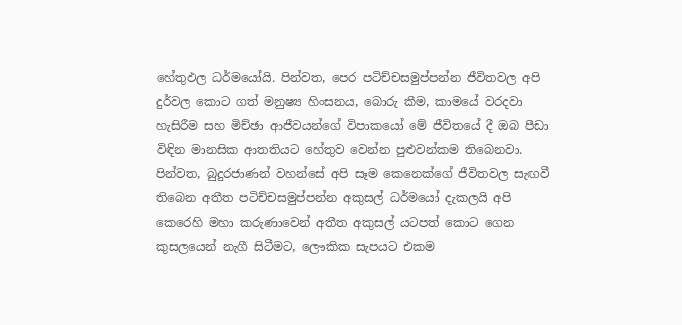හේතුඵල ධර්මයෝයි. පින්වත, පෙර පටිච්චසමුප්පන්න ජීවිතවල අපි දුර්වල කොට ගත් මනුෂ්‍ය හිංසනය, බොරු කීම, කාමයේ වරදවා හැසිරීම සහ මිච්ඡා ආජීවයන්ගේ විපාකයෝ මේ ජීවිතයේ දී ඔබ පීඩා විඳින මානසික ආතතියට හේතුව වෙන්න පුළුවන්කම තිබෙනවා. පින්වත, බුදුරජාණන් වහන්සේ අපි සෑම කෙනෙක්ගේ ජීවිතවල සැඟවී තිබෙන අතීත පටිච්චසමුප්පන්න අකුසල් ධර්මයෝ දැකලයි අපි කෙරෙහි මහා කරුණාවෙන් අතීත අකුසල් යටපත් කොට ගෙන කුසලයෙන් නැගී සිටීමට, ලෞකික සැපයට එකම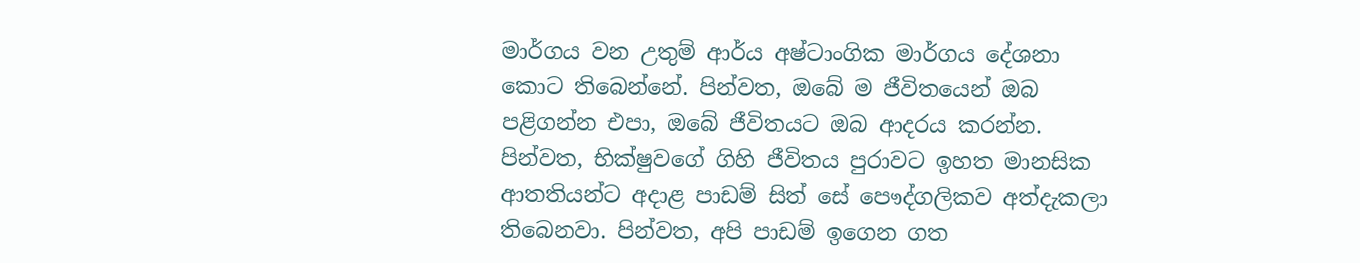මාර්ගය වන උතුම් ආර්ය අෂ්ටාංගික මාර්ගය දේශනා කොට තිබෙන්නේ. පින්වත, ඔබේ ම ජීවිතයෙන් ඔබ පළිගන්න එපා, ඔබේ ජීවිතයට ඔබ ආදරය කරන්න. පින්වත, භික්ෂුවගේ ගිහි ජීවිතය පුරාවට ඉහත මානසික ආතතියන්ට අදාළ පාඩම් සිත් සේ පෞද්ගලිකව අත්දැකලා තිබෙනවා. පින්වත, අපි පාඩම් ඉගෙන ගත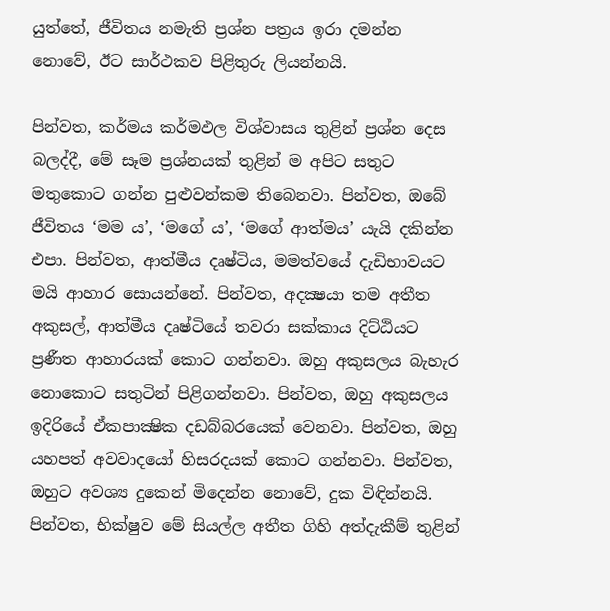යුත්තේ, ජීවිතය නමැති ප්‍රශ්න පත්‍රය ඉරා දමන්න නොවේ, ඊට සාර්ථකව පිළිතුරු ලියන්නයි.

පින්වත, කර්මය කර්මඵල විශ්වාසය තුළින් ප්‍රශ්න දෙස බලද්දී, මේ සෑම ප්‍රශ්නයක් තුළින් ම අපිට සතුට මතුකොට ගන්න පුළුවන්කම තිබෙනවා. පින්වත, ඔබේ ජීවිතය ‘මම ය’, ‘මගේ ය’, ‘මගේ ආත්මය’ යැයි දකින්න එපා. පින්වත, ආත්මීය දෘෂ්ටිය, මමත්වයේ දැඩිභාවයට මයි ආහාර සොයන්නේ. පින්වත, අදක්‍ෂයා තම අතීත අකුසල්, ආත්මීය දෘෂ්ටියේ තවරා සක්කාය දිට්ඨියට ප්‍රණීත ආහාරයක් කොට ගන්නවා. ඔහු අකුසලය බැහැර නොකොට සතුටින් පිළිගන්නවා. පින්වත, ඔහු අකුසලය ඉදිරියේ ඒකපාක්‍ෂික දඩබ්බරයෙක් වෙනවා. පින්වත, ඔහු යහපත් අවවාදයෝ හිසරදයක් කොට ගන්නවා. පින්වත, ඔහුට අවශ්‍ය දුකෙන් මිදෙන්න නොවේ, දුක විඳින්නයි. පින්වත, භික්ෂුව මේ සියල්ල අතීත ගිහි අත්දැකීම් තුළින්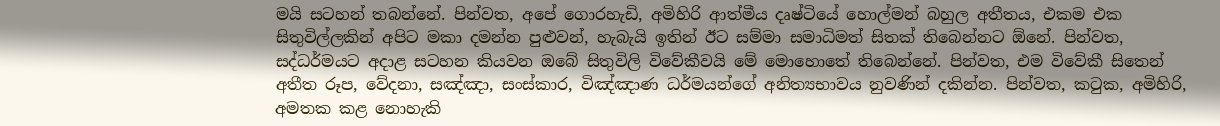මයි සටහන් තබන්නේ. පින්වත, අපේ ගොරහැඩි, අමිහිරි ආත්මීය දෘෂ්ටියේ හොල්මන් බහුල අතීතය, එකම එක සිතුවිල්ලකින් අපිට මකා දමන්න පුළුවන්, හැබැයි ඉතින් ඊට සම්මා සමාධිමත් සිතක් තිබෙන්නට ඕනේ. පින්වත, සද්ධර්මයට අදාළ සටහන කියවන ඔබේ සිතුවිලි විවේකීවයි මේ මොහොතේ තිබෙන්නේ. පින්වත, එම විවේකී සිතෙන් අතීත රූප, වේදනා, සඤ්ඤා, සංස්කාර, විඤ්ඤාණ ධර්මයන්ගේ අනිත්‍යභාවය නුවණින් දකින්න. පින්වත, කටුක, අමිහිරි, අමතක කළ නොහැකි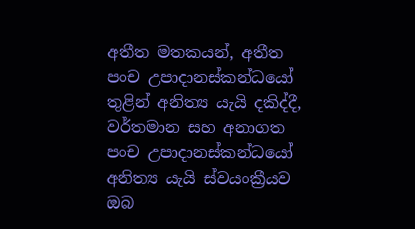අතීත මතකයන්, අතීත පංච උපාදානස්කන්ධයෝ තුළින් අනිත්‍ය යැයි දකිද්දී, වර්තමාන සහ අනාගත පංච උපාදානස්කන්ධයෝ අනිත්‍ය යැයි ස්වයංක්‍රීයව ඔබ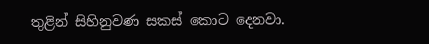තුළින් සිහිනුවණ සකස් කොට දෙනවා.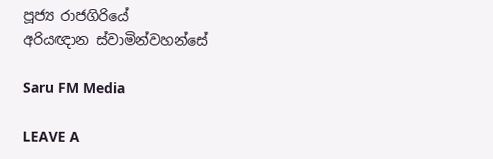පූජ්‍ය රාජගිරියේ
අරියඥාන ස්වාමින්වහන්සේ

Saru FM Media

LEAVE A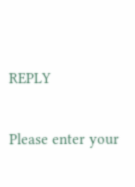REPLY

Please enter your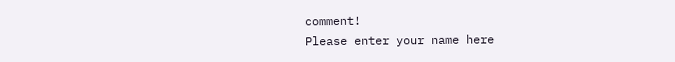comment!
Please enter your name here